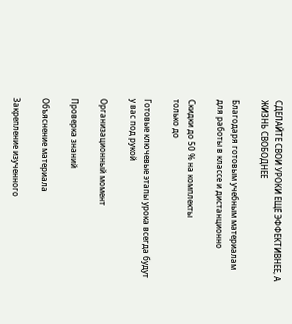СДЕЛАЙТЕ СВОИ УРОКИ ЕЩЁ ЭФФЕКТИВНЕЕ, А ЖИЗНЬ СВОБОДНЕЕ

Благодаря готовым учебным материалам для работы в классе и дистанционно

Скидки до 50 % на комплекты
только до

Готовые ключевые этапы урока всегда будут у вас под рукой

Организационный момент

Проверка знаний

Объяснение материала

Закрепление изученного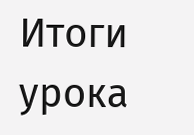Итоги урока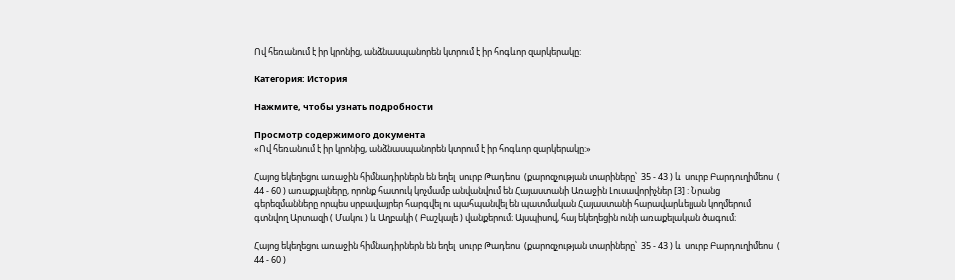Ով հեռանում է իր կրոնից, անձնասպանորեն կտրում է իր հոգևոր զարկերակը:

Категория: История

Нажмите, чтобы узнать подробности

Просмотр содержимого документа
«Ով հեռանում է իր կրոնից, անձնասպանորեն կտրում է իր հոգևոր զարկերակը:»

Հայոց եկեղեցու առաջին հիմնադիրներն են եղել  սուրբ Թադեոս  (քարոզչության տարիները՝  35 - 43 ) և  սուրբ Բարդուղիմեոս  ( 44 - 60 ) առաքյալները, որոնք հատուկ կոչմամբ անվանվում են Հայաստանի Առաջին Լուսավորիչներ [3] : Նրանց գերեզմանները որպես սրբավայրեր հարգվել ու պահպանվել են պատմական Հայաստանի հարավարևելյան կողմերում գտնվող Արտազի ( Մակու ) և Աղբակի ( Բաշկալե ) վանքերում։ Այսպիսով, հայ եկեղեցին ունի առաքելական ծագում։

Հայոց եկեղեցու առաջին հիմնադիրներն են եղել  սուրբ Թադեոս  (քարոզչության տարիները՝  35 - 43 ) և  սուրբ Բարդուղիմեոս  ( 44 - 60 )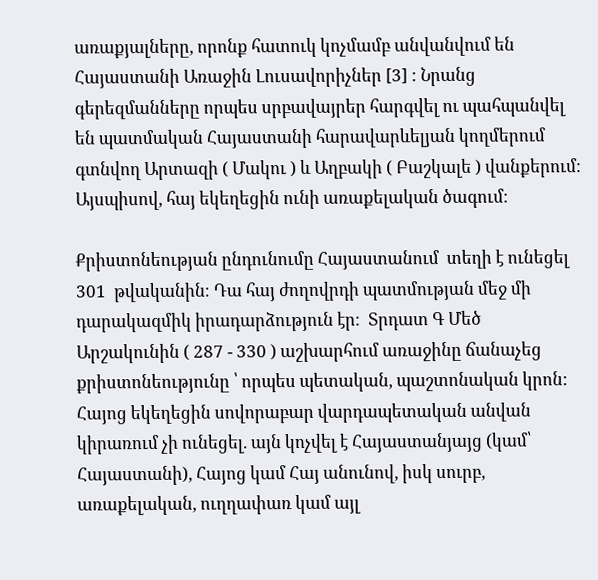առաքյալները, որոնք հատուկ կոչմամբ անվանվում են Հայաստանի Առաջին Լուսավորիչներ [3] : Նրանց գերեզմանները որպես սրբավայրեր հարգվել ու պահպանվել են պատմական Հայաստանի հարավարևելյան կողմերում գտնվող Արտազի ( Մակու ) և Աղբակի ( Բաշկալե ) վանքերում։ Այսպիսով, հայ եկեղեցին ունի առաքելական ծագում։

Քրիստոնեության ընդունումը Հայաստանում  տեղի է ունեցել  301  թվականին։ Դա հայ ժողովրդի պատմության մեջ մի դարակազմիկ իրադարձություն էր։  Տրդատ Գ Մեծ  Արշակունին ( 287 - 330 ) աշխարհում առաջինը ճանաչեց  քրիստոնեությունը ՝ որպես պետական, պաշտոնական կրոն: Հայոց եկեղեցին սովորաբար վարդապետական անվան կիրառում չի ունեցել. այն կոչվել է Հայաստանյայց (կամ՝ Հայաստանի), Հայոց կամ Հայ անունով, իսկ սուրբ, առաքելական, ուղղափառ կամ այլ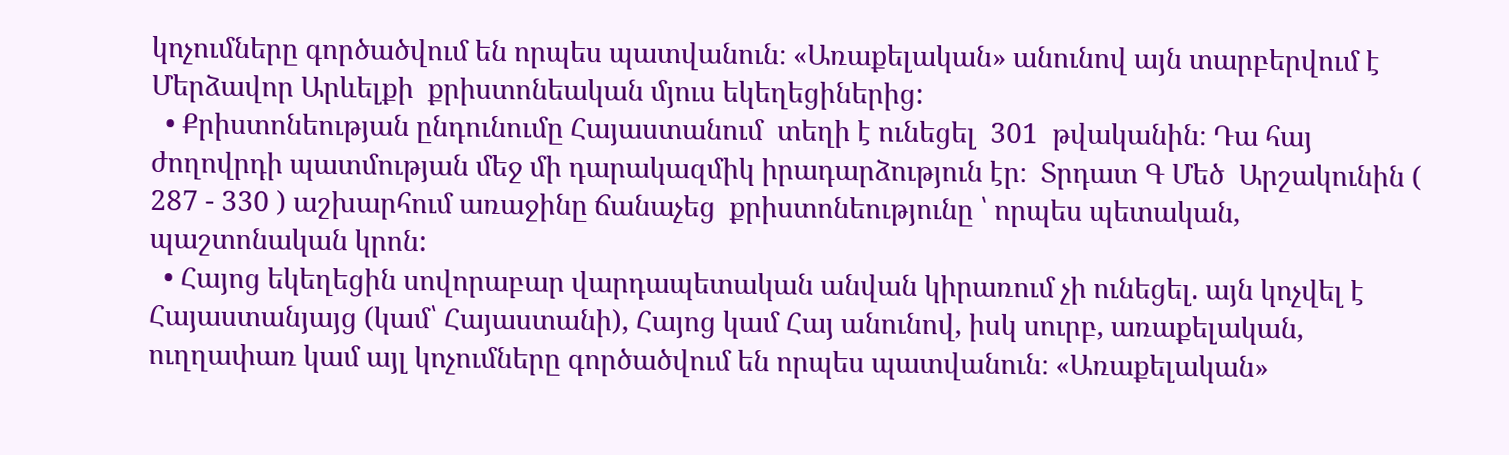կոչումները գործածվում են որպես պատվանուն։ «Առաքելական» անունով այն տարբերվում է  Մերձավոր Արևելքի  քրիստոնեական մյուս եկեղեցիներից:
  • Քրիստոնեության ընդունումը Հայաստանում  տեղի է ունեցել  301  թվականին։ Դա հայ ժողովրդի պատմության մեջ մի դարակազմիկ իրադարձություն էր։  Տրդատ Գ Մեծ  Արշակունին ( 287 - 330 ) աշխարհում առաջինը ճանաչեց  քրիստոնեությունը ՝ որպես պետական, պաշտոնական կրոն:
  • Հայոց եկեղեցին սովորաբար վարդապետական անվան կիրառում չի ունեցել. այն կոչվել է Հայաստանյայց (կամ՝ Հայաստանի), Հայոց կամ Հայ անունով, իսկ սուրբ, առաքելական, ուղղափառ կամ այլ կոչումները գործածվում են որպես պատվանուն։ «Առաքելական»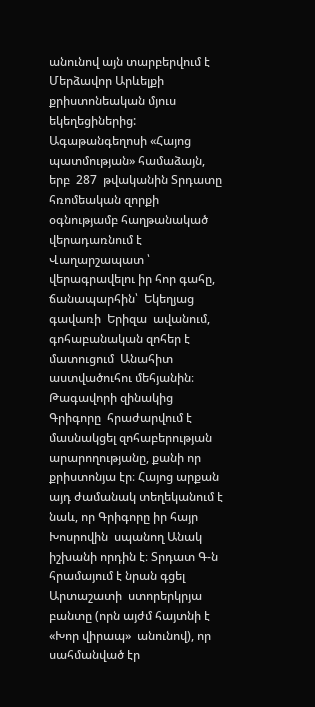անունով այն տարբերվում է  Մերձավոր Արևելքի  քրիստոնեական մյուս եկեղեցիներից:
Ագաթանգեղոսի «Հայոց պատմության» համաձայն, երբ  287  թվականին Տրդատը հռոմեական զորքի օգնությամբ հաղթանակած վերադառնում է  Վաղարշապատ ՝ վերագրավելու իր հոր գահը, ճանապարհին՝  Եկեղյաց  գավառի  Երիզա  ավանում, գոհաբանական զոհեր է մատուցում  Անահիտ  աստվածուհու մեհյանին։ Թագավորի զինակից  Գրիգորը  հրաժարվում է մասնակցել զոհաբերության արարողությանը, քանի որ քրիստոնյա էր։ Հայոց արքան այդ ժամանակ տեղեկանում է նաև, որ Գրիգորը իր հայր  Խոսրովին  սպանող Անակ իշխանի որդին է։ Տրդատ Գ-ն հրամայում է նրան գցել  Արտաշատի  ստորերկրյա բանտը (որն այժմ հայտնի է  «Խոր վիրապ»  անունով), որ սահմանված էր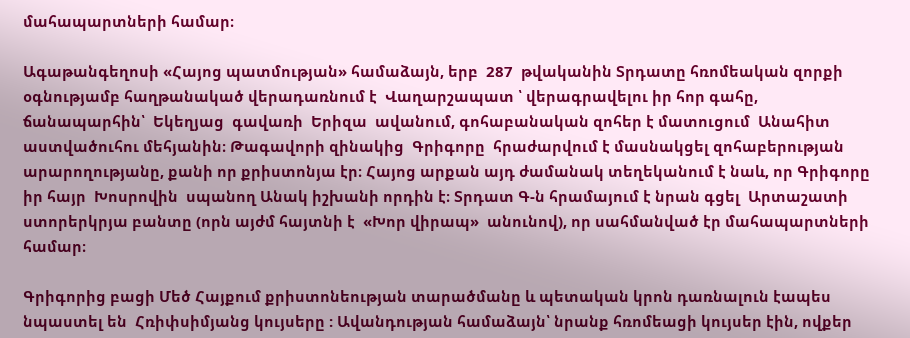մահապարտների համար։

Ագաթանգեղոսի «Հայոց պատմության» համաձայն, երբ  287  թվականին Տրդատը հռոմեական զորքի օգնությամբ հաղթանակած վերադառնում է  Վաղարշապատ ՝ վերագրավելու իր հոր գահը, ճանապարհին՝  Եկեղյաց  գավառի  Երիզա  ավանում, գոհաբանական զոհեր է մատուցում  Անահիտ  աստվածուհու մեհյանին։ Թագավորի զինակից  Գրիգորը  հրաժարվում է մասնակցել զոհաբերության արարողությանը, քանի որ քրիստոնյա էր։ Հայոց արքան այդ ժամանակ տեղեկանում է նաև, որ Գրիգորը իր հայր  Խոսրովին  սպանող Անակ իշխանի որդին է։ Տրդատ Գ-ն հրամայում է նրան գցել  Արտաշատի  ստորերկրյա բանտը (որն այժմ հայտնի է  «Խոր վիրապ»  անունով), որ սահմանված էր մահապարտների համար։

Գրիգորից բացի Մեծ Հայքում քրիստոնեության տարածմանը և պետական կրոն դառնալուն էապես նպաստել են  Հռիփսիմյանց կույսերը : Ավանդության համաձայն՝ նրանք հռոմեացի կույսեր էին, ովքեր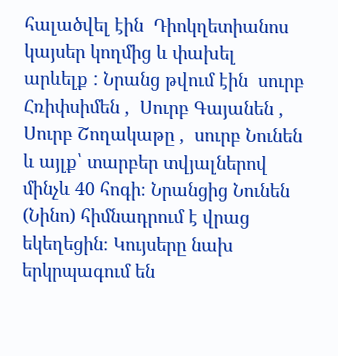հալածվել էին  Դիոկղետիանոս  կայսեր կողմից և փախել  արևելք : Նրանց թվում էին  սուրբ Հռիփսիմեն ,  Սուրբ Գայանեն ,  Սուրբ Շողակաթը ,  սուրբ Նունեն  և այլք՝ տարբեր տվյալներով մինչև 40 հոգի։ Նրանցից Նունեն (Նինո) հիմնադրում է վրաց եկեղեցին։ Կույսերը նախ երկրպագում են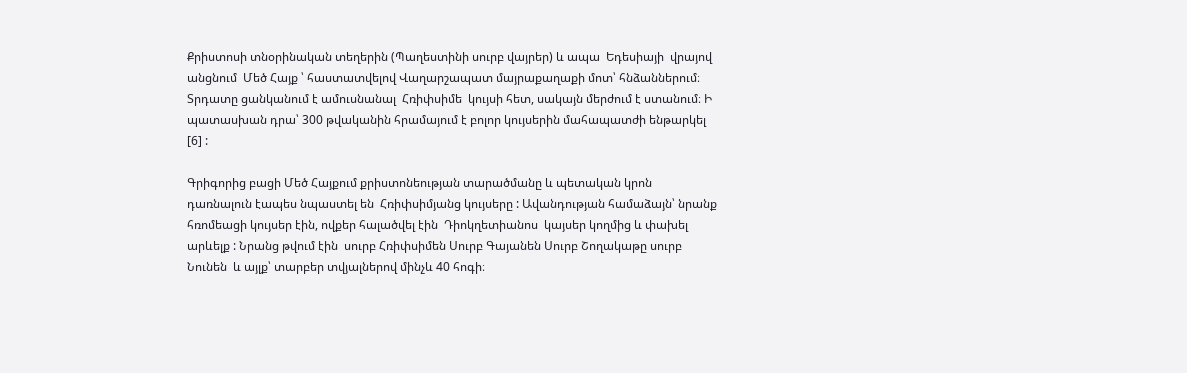Քրիստոսի տնօրինական տեղերին (Պաղեստինի սուրբ վայրեր) և ապա  Եդեսիայի  վրայով անցնում  Մեծ Հայք ՝ հաստատվելով Վաղարշապատ մայրաքաղաքի մոտ՝ հնձաններում։ Տրդատը ցանկանում է ամուսնանալ  Հռիփսիմե  կույսի հետ, սակայն մերժում է ստանում։ Ի պատասխան դրա՝ 300 թվականին հրամայում է բոլոր կույսերին մահապատժի ենթարկել [6] :

Գրիգորից բացի Մեծ Հայքում քրիստոնեության տարածմանը և պետական կրոն դառնալուն էապես նպաստել են  Հռիփսիմյանց կույսերը : Ավանդության համաձայն՝ նրանք հռոմեացի կույսեր էին, ովքեր հալածվել էին  Դիոկղետիանոս  կայսեր կողմից և փախել  արևելք : Նրանց թվում էին  սուրբ Հռիփսիմեն Սուրբ Գայանեն Սուրբ Շողակաթը սուրբ Նունեն  և այլք՝ տարբեր տվյալներով մինչև 40 հոգի։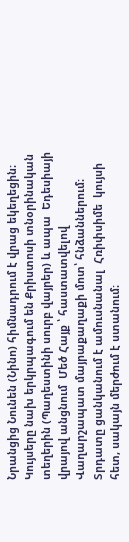Նրանցից Նունեն (Նինո) հիմնադրում է վրաց եկեղեցին։ Կույսերը նախ երկրպագում են Քրիստոսի տնօրինական տեղերին (Պաղեստինի սուրբ վայրեր) և ապա  Եդեսիայի  վրայով անցնում  Մեծ Հայք ՝ հաստատվելով Վաղարշապատ մայրաքաղաքի մոտ՝ հնձաններում։ Տրդատը ցանկանում է ամուսնանալ  Հռիփսիմե  կույսի հետ, սակայն մերժում է ստանում։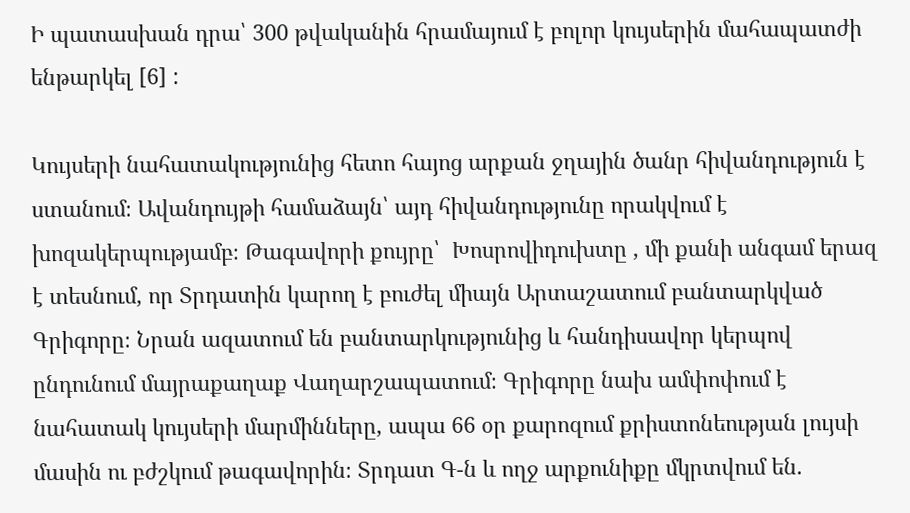Ի պատասխան դրա՝ 300 թվականին հրամայում է բոլոր կույսերին մահապատժի ենթարկել [6] :

Կույսերի նահատակությունից հետո հայոց արքան ջղային ծանր հիվանդություն է ստանում։ Ավանդույթի համաձայն՝ այդ հիվանդությունը որակվում է խոզակերպությամբ։ Թագավորի քույրը՝  Խոսրովիդուխտը , մի քանի անգամ երազ է տեսնում, որ Տրդատին կարող է բուժել միայն Արտաշատում բանտարկված Գրիգորը։ Նրան ազատում են բանտարկությունից և հանդիսավոր կերպով ընդունում մայրաքաղաք Վաղարշապատում։ Գրիգորը նախ ամփոփում է նահատակ կույսերի մարմինները, ապա 66 օր քարոզում քրիստոնեության լույսի մասին ու բժշկում թագավորին։ Տրդատ Գ-ն և ողջ արքունիքը մկրտվում են.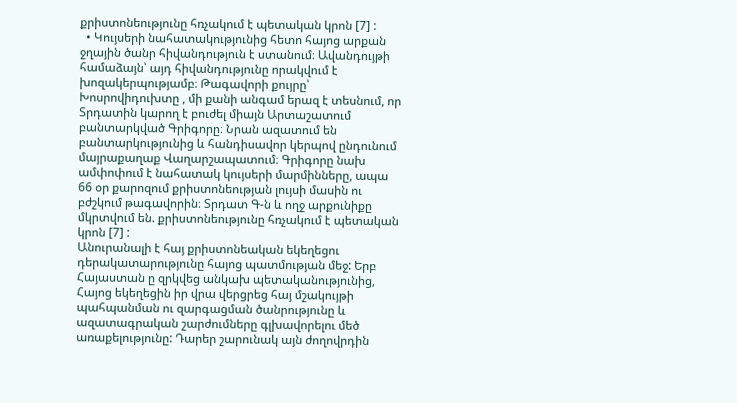քրիստոնեությունը հռչակում է պետական կրոն [7] :
  • Կույսերի նահատակությունից հետո հայոց արքան ջղային ծանր հիվանդություն է ստանում։ Ավանդույթի համաձայն՝ այդ հիվանդությունը որակվում է խոզակերպությամբ։ Թագավորի քույրը՝  Խոսրովիդուխտը , մի քանի անգամ երազ է տեսնում, որ Տրդատին կարող է բուժել միայն Արտաշատում բանտարկված Գրիգորը։ Նրան ազատում են բանտարկությունից և հանդիսավոր կերպով ընդունում մայրաքաղաք Վաղարշապատում։ Գրիգորը նախ ամփոփում է նահատակ կույսերի մարմինները, ապա 66 օր քարոզում քրիստոնեության լույսի մասին ու բժշկում թագավորին։ Տրդատ Գ-ն և ողջ արքունիքը մկրտվում են. քրիստոնեությունը հռչակում է պետական կրոն [7] :
Անուրանալի է հայ քրիստոնեական եկեղեցու դերակատարությունը հայոց պատմության մեջ: Երբ  Հայաստան ը զրկվեց անկախ պետականությունից, Հայոց եկեղեցին իր վրա վերցրեց հայ մշակույթի պահպանման ու զարգացման ծանրությունը և ազատագրական շարժումները գլխավորելու մեծ առաքելությունը: Դարեր շարունակ այն ժողովրդին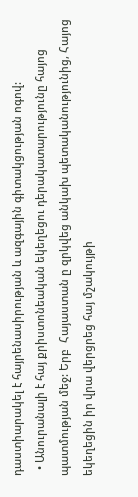դաստիարակել է հայրենասիրության և ազգային գիտակցության ոգով:
  • Անուրանալի է հայ քրիստոնեական եկեղեցու դերակատարությունը հայոց պատմության մեջ: Երբ  Հայաստան ը զրկվեց անկախ պետականությունից, Հայոց եկեղեցին իր վրա վերցրեց հայ մշակույթի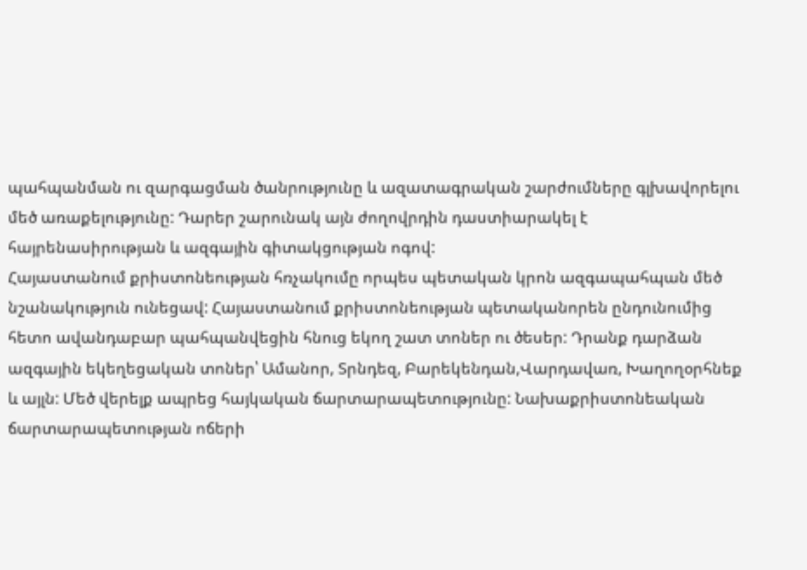պահպանման ու զարգացման ծանրությունը և ազատագրական շարժումները գլխավորելու մեծ առաքելությունը: Դարեր շարունակ այն ժողովրդին դաստիարակել է հայրենասիրության և ազգային գիտակցության ոգով:
Հայաստանում քրիստոնեության հռչակումը որպես պետական կրոն ազգապահպան մեծ նշանակություն ունեցավ: Հայաստանում քրիստոնեության պետականորեն ընդունումից հետո ավանդաբար պահպանվեցին հնուց եկող շատ տոներ ու ծեսեր: Դրանք դարձան ազգային եկեղեցական տոներ՝ Ամանոր, Տրնդեզ, Բարեկենդան,Վարդավառ, Խաղողօրհնեք և այլն: Մեծ վերելք ապրեց հայկական ճարտարապետությունը: Նախաքրիստոնեական ճարտարապետության ոճերի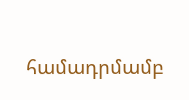համադրմամբ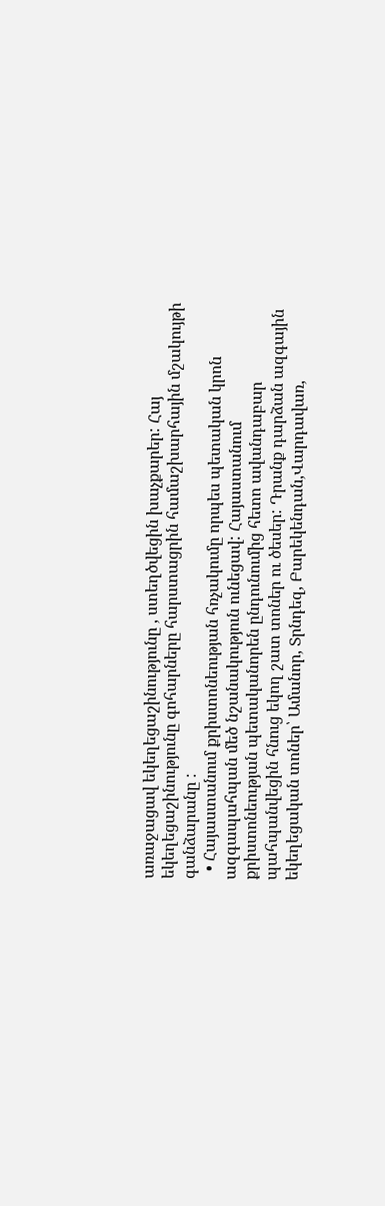առաջացավ եկեղեցաշինությունը , ստեղծվեցին խաչքարեր: Հայ  եկեղեցաշինությունը գոհարները հարստացրին համաշխարհային մշակույթի գանձարանը :
  • Հայաստանում քրիստոնեության հռչակումը որպես պետական կրոն ազգապահպան մեծ նշանակություն ունեցավ: Հայաստանում քրիստոնեության պետականորեն ընդունումից հետո ավանդաբար պահպանվեցին հնուց եկող շատ տոներ ու ծեսեր: Դրանք դարձան ազգային եկեղեցական տոներ՝ Ամանոր, Տրնդեզ, Բարեկենդան,Վարդավառ,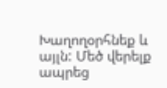Խաղողօրհնեք և այլն: Մեծ վերելք ապրեց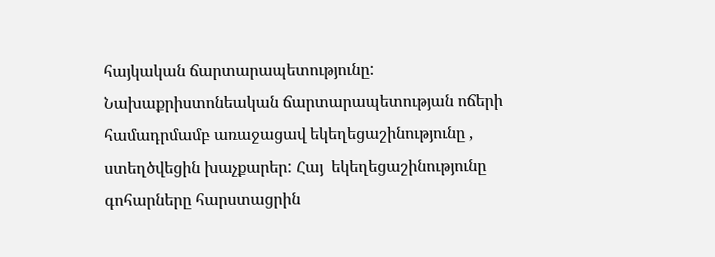հայկական ճարտարապետությունը: Նախաքրիստոնեական ճարտարապետության ոճերի համադրմամբ առաջացավ եկեղեցաշինությունը , ստեղծվեցին խաչքարեր: Հայ  եկեղեցաշինությունը գոհարները հարստացրին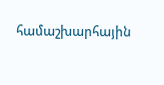համաշխարհային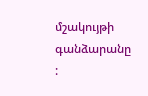մշակույթի գանձարանը :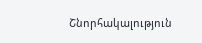Շնորհակալություն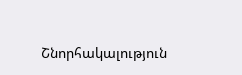Շնորհակալություն